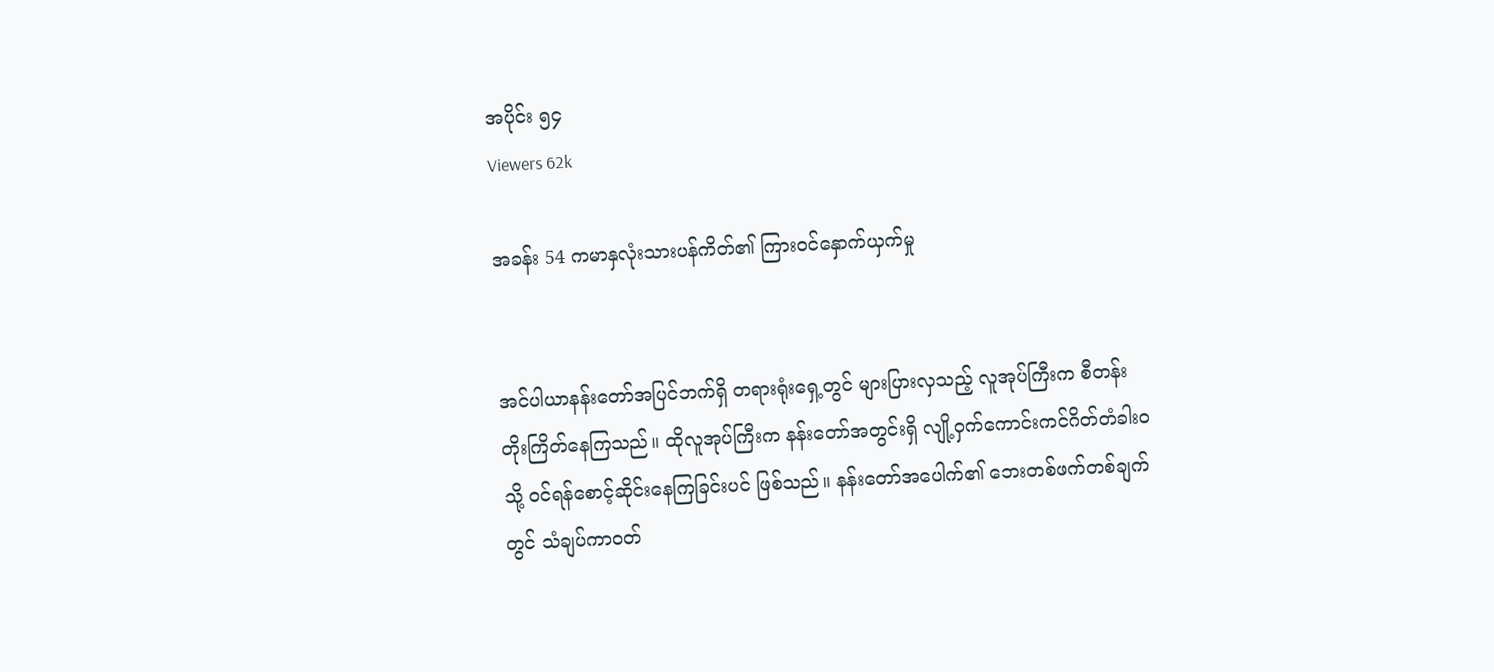အပိုင်း ၅၄
Viewers 62k

အခန်း 54 ကမာနှလုံးသားပန်ကိတ်၏ ကြား၀င်နှောက်ယှက်မှု


အင်ပါယာနန်းတော်အပြင်ဘက်ရှိ တရားရုံးရှေ့တွင် များပြားလှသည့် လူအုပ်ကြီးက စီတန်းတိုးကြိတ်နေကြသည်။ ထိုလူအုပ်ကြီးက နန်းတော်အတွင်းရှိ လျို့ဝှက်ကောင်းကင်ဂိတ်တံခါး၀သို့ ၀င်ရန်စောင့်ဆိုင်းနေကြခြင်းပင် ဖြစ်သည်။ နန်းတော်အပေါက်၏ ဘေးတစ်ဖက်တစ်ချက်တွင် သံချပ်ကာ၀တ်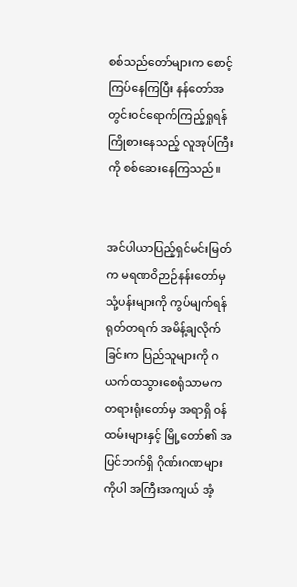စစ်သည်တော်များက စောင့်ကြပ်နေကြပြီး နန်တော်အတွင်း၀င်ရောက်ကြည့်ရှုရန် ကြိုစားနေသည့် လူအုပ်ကြီးကို စစ်ဆေးနေကြသည်။


အင်ပါယာပြည့်ရှင်မင်းမြတ်က မရဏဝိဉာဉ်နန်းတော်မှ သုံ့ပန်းများကို ကွပ်မျက်ရန် ရုတ်တရက် အမိန့်ချလိုက်ခြင်းက ပြည်သူများကို ဂယက်ထသွားစေရုံသာမက တရားရုံးတော်မှ အရာရှိ ၀န်ထမ်းများနှင့် မြို့တော်၏ အပြင်ဘက်ရှိ ဂိုဏ်းဂဏများကိုပါ အကြီးအကျယ် အံ့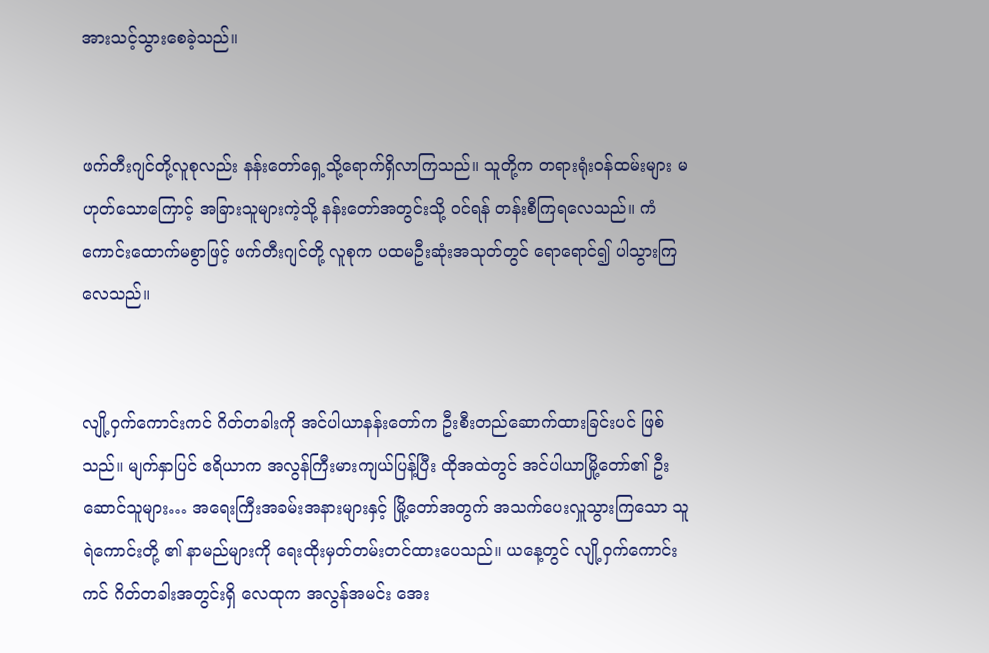အားသင့်သွားစေခဲ့သည်။


ဖက်တီးဂျင်တို့လူစုလည်း နန်းတော်ရှေ့သို့ရောက်ရှိလာကြသည်။ သူတို့က တရားရုံး၀န်ထမ်းများ မဟုတ်သောကြောင့် အခြားသူများကဲ့သို့ နန်းတော်အတွင်းသို့ ၀င်ရန် တန်းစီကြရလေသည်။ ကံကောင်းထောက်မစွာဖြင့် ဖက်တီးဂျင်တို့ လူစုက ပထမဦးဆုံးအသုတ်တွင် ရောရောင်၍ ပါသွားကြလေသည်။


လျို့ဝှက်ကောင်းကင် ဂိတ်တခါးကို အင်ပါယာနန်းတော်က ဦးစီးတည်ဆောက်ထားခြင်းပင် ဖြစ်သည်။ မျက်နှာပြင် ဧရိယာက အလွန်ကြီးမားကျယ်ပြန့်ပြီး ထိုအထဲတွင် အင်ပါယာမြို့တော်၏ ဦးဆောင်သူများ… အရေးကြီးအခမ်းအနားများနှင့် မြို့တော်အတွက် အသက်ပေးလှူသွားကြသော သူရဲကောင်းတို့ ၏ နာမည်များကို ရေးထိုးမှတ်တမ်းတင်ထားပေသည်။ ယနေ့တွင် လျို့ဝှက်ကောင်းကင် ဂိတ်တခါးအတွင်းရှိ လေထုက အလွန်အမင်း အေး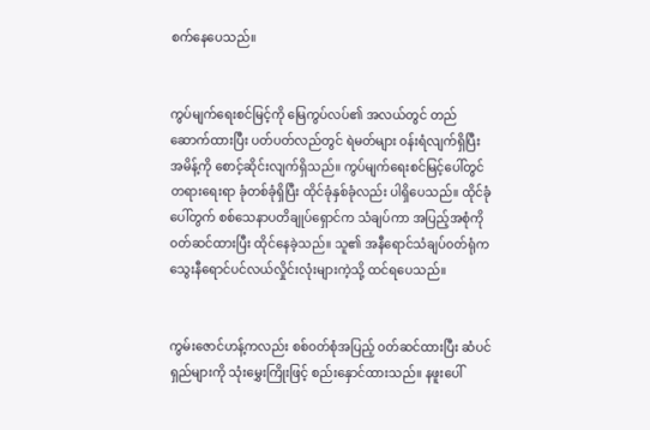စက်နေပေသည်။


ကွပ်မျက်ရေးစင်မြင့်ကို မြေကွပ်လပ်၏ အလယ်တွင် တည်ဆောက်ထားပြီး ပတ်ပတ်လည်တွင် ရဲမတ်များ ၀န်းရံလျက်ရှိပြီး အမိန့်ကို စောင့်ဆိုင်းလျက်ရှိသည်။ ကွပ်မျက်ရေးစင်မြင့်ပေါ်တွင် တရားရေးရာ ခုံတစ်ခုံရှိပြီး ထိုင်ခုံနှစ်ခုံလည်း ပါရှိပေသည်။ ထိုင်ခုံပေါ်တွက် စစ်သေနာပတိချုပ်ရှောင်က သံချပ်ကာ အပြည့်အစုံကို ၀တ်ဆင်ထားပြီး ထိုင်နေခဲ့သည်။ သူ၏ အနီရောင်သံချပ်၀တ်ရုံက သွေးနီရောင်ပင်လယ်လှိုင်းလုံးများကဲ့သို့ ထင်ရပေသည်။


ကွမ်းဇောင်ဟန့်ကလည်း စစ်၀တ်စုံအပြည့် ၀တ်ဆင်ထားပြီး ဆံပင်ရှည်များကို သုံးမွှေးကြိုးဖြင့် စည်းနှောင်ထားသည်။ နဖူးပေါ်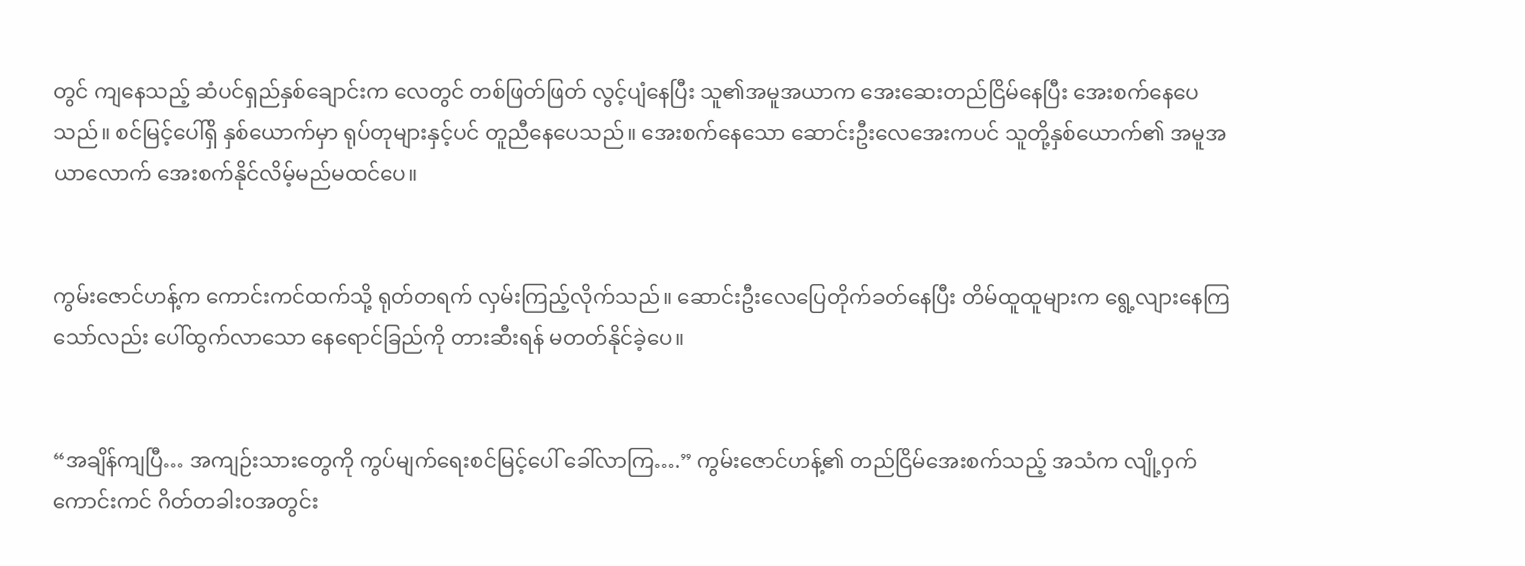တွင် ကျနေသည့် ဆံပင်ရှည်နှစ်ချောင်းက လေတွင် တစ်ဖြတ်ဖြတ် လွင့်ပျံနေပြီး သူ၏အမူအယာက အေးဆေးတည်ငြိမ်နေပြီး အေးစက်နေပေသည်။ စင်မြင့်ပေါ်ရှိ နှစ်ယောက်မှာ ရုပ်တုများနှင့်ပင် တူညီနေပေသည်။ အေးစက်နေသော ဆောင်းဦးလေအေးကပင် သူတို့နှစ်ယောက်၏ အမူအယာလောက် အေးစက်နိုင်လိမ့်မည်မထင်ပေ။


ကွမ်းဇောင်ဟန့်က ကောင်းကင်ထက်သို့ ရုတ်တရက် လှမ်းကြည့်လိုက်သည်။ ဆောင်းဦးလေပြေတိုက်ခတ်နေပြီး တိမ်ထူထူများက ရွေ့လျားနေကြသော်လည်း ပေါ်ထွက်လာသော နေရောင်ခြည်ကို တားဆီးရန် မတတ်နိုင်ခဲ့ပေ။


“အချိန်ကျပြီ… အကျဉ်းသားတွေကို ကွပ်မျက်ရေးစင်မြင့်ပေါ် ခေါ်လာကြ….” ကွမ်းဇောင်ဟန့်၏ တည်ငြိမ်အေးစက်သည့် အသံက လျို့ဝှက်ကောင်းကင် ဂိတ်တခါး၀အတွင်း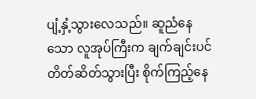ပျံ့နှံ့သွားလေသည်။ ဆူညံနေသော လူအုပ်ကြီးက ချက်ချင်းပင် တိတ်ဆိတ်သွားပြီး စိုက်ကြည့်နေ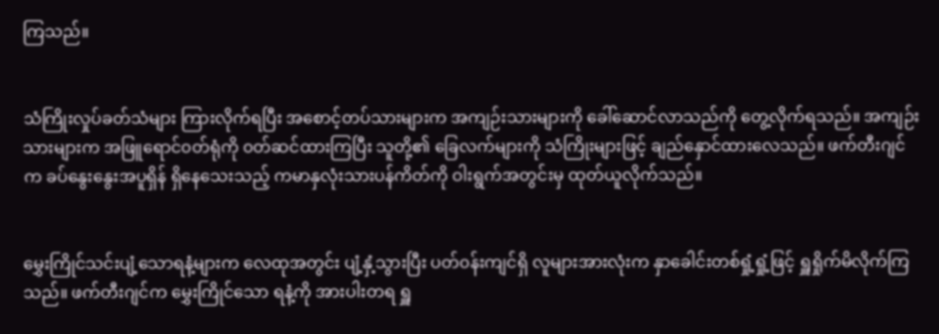ကြသည်။


သံကြိုးလှုပ်ခတ်သံများ ကြားလိုက်ရပြီး အစောင့်တပ်သားများက အကျဉ်းသားများကို ခေါ်ဆောင်လာသည်ကို တွေ့လိုက်ရသည်။ အကျဉ်းသားများက အဖြူရောင်၀တ်ရုံကို ၀တ်ဆင်ထားကြပြီး သူတို့၏ ခြေလက်များကို သံကြိုးများဖြင့် ချည်နှောင်ထားလေသည်။ ဖက်တီးဂျင်က ခပ်နွေးနွေးအပူရှိန် ရှိနေသေးသည့် ကမာနှလုံးသားပန်ကိတ်ကို ဝါးရွက်အတွင်းမှ ထုတ်ယူလိုက်သည်။


မွှေးကြိုင်သင်းပျံ့သောရနံ့များက လေထုအတွင်း ပျံ့နှံ့သွားပြီး ပတ်၀န်းကျင်ရှိ လူများအားလုံးက နှာခေါင်းတစ်ရှုံ့ရှုံ့ဖြင့် ရှူရှိုက်မိလိုက်ကြသည်။ ဖက်တီးဂျင်က မွှေးကြိုင်သော ရနံ့ကို အားပါးတရ ရှူ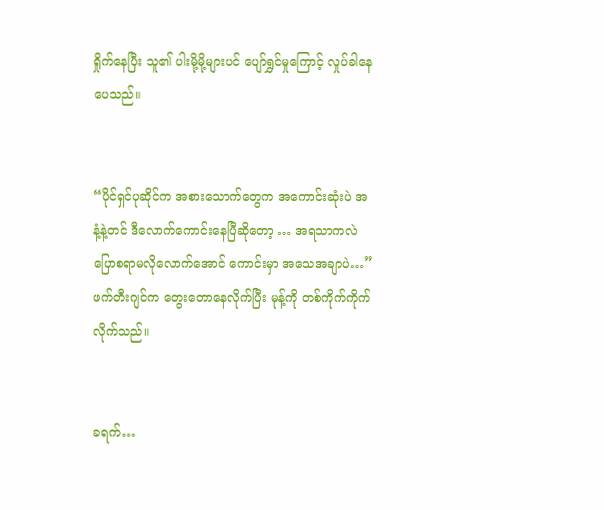ရှိုက်နေပြီး သူ၏ ပါးမို့မို့များပင် ပျော်ရွှင်မှုကြောင့် လှုပ်ခါနေပေသည်။


“ပိုင်ရှင်ပုဆိုင်က အစားသောက်တွေက အကောင်းဆုံးပဲ အနံ့နဲ့တင် ဒီလောက်ကောင်းနေပြီဆိုတော့ … အရသာကလဲ ပြောစရာမလိုလောက်အောင် ကောင်းမှာ အသေအချာပဲ…” ဖက်တီးဂျင်က တွေးတောနေလိုက်ပြီး မုန့်ကို တစ်ကိုက်ကိုက်လိုက်သည်။


ခရက်…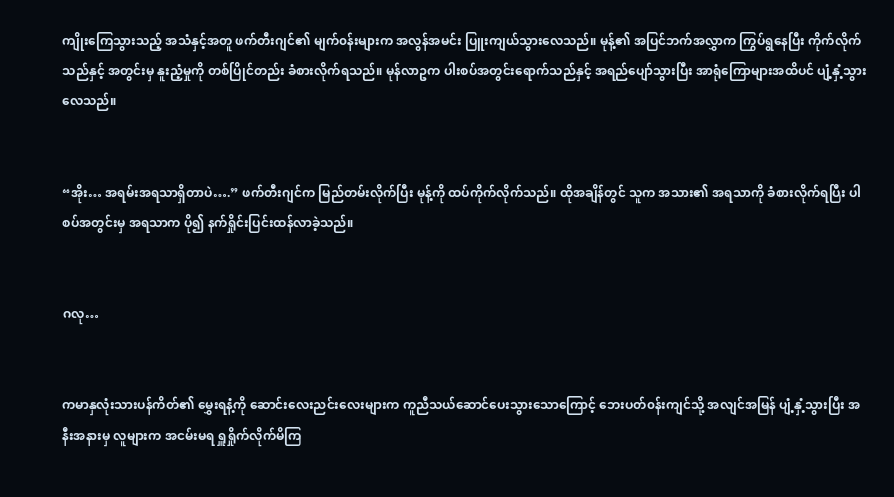ကျိုးကြေသွားသည့် အသံနှင့်အတူ ဖက်တီးဂျင်၏ မျက်၀န်းများက အလွန်အမင်း ပြူးကျယ်သွားလေသည်။ မုန့်၏ အပြင်ဘက်အလွှာက ကြွပ်ရွနေပြီး ကိုက်လိုက်သည်နှင့် အတွင်းမှ နူးညံ့မှုကို တစ်ပြိုင်တည်း ခံစားလိုက်ရသည်။ မုန်လာဥက ပါးစပ်အတွင်းရောက်သည်နှင့် အရည်ပျော်သွားပြီး အာရုံကြောများအထိပင် ပျံ့နှံ့သွားလေသည်။


“အိုး… အရမ်းအရသာရှိတာပဲ….” ဖက်တီးဂျင်က မြည်တမ်းလိုက်ပြီး မုန့်ကို ထပ်ကိုက်လိုက်သည်။ ထိုအချိန်တွင် သူက အသား၏ အရသာကို ခံစားလိုက်ရပြီး ပါစပ်အတွင်းမှ အရသာက ပို၍ နက်ရှိုင်းပြင်းထန်လာခဲ့သည်။


ဂလု…


ကမာနှလုံးသားပန်ကိတ်၏ မွှေးရနံ့ကို ဆောင်းလေးညင်းလေးများက ကူညီသယ်ဆောင်ပေးသွားသောကြောင့် ဘေးပတ်၀န်းကျင်သို့ အလျင်အမြန် ပျံ့နှံ့သွားပြီး အနီးအနားမှ လူများက အငမ်းမရ ရှူရှိုက်လိုက်မိကြ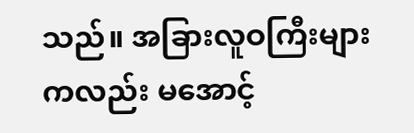သည်။ အခြားလူဝကြီးများကလည်း မအောင့်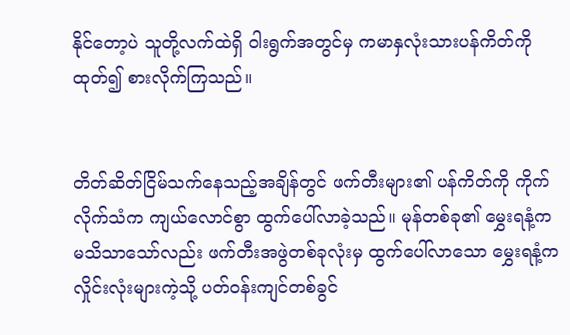နိုင်တော့ပဲ သူတို့လက်ထဲရှိ ဝါးရွက်အတွင်မှ ကမာနှလုံးသားပန်ကိတ်ကို ထုတ်၍ စားလိုက်ကြသည်။


တိတ်ဆိတ်ငြိမ်သက်နေသည့်အချိန်တွင် ဖက်တီးများ၏ ပန်ကိတ်ကို ကိုက်လိုက်သံက ကျယ်လောင်စွာ ထွက်ပေါ်လာခဲ့သည်။ မုန်တစ်ခု၏ မွှေးရနံ့က မသိသာသော်လည်း ဖက်တီးအဖွဲတစ်ခုလုံးမှ ထွက်ပေါ်လာသော မွှေးရနံ့က လှိုင်းလုံးများကဲ့သို့ ပတ်၀န်းကျင်တစ်ခွင်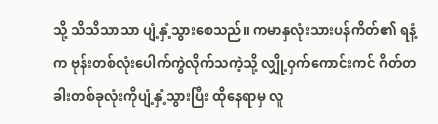သို့ သိသိသာသာ ပျံ့နှံ့သွားစေသည်။ ကမာနှလုံးသားပန်ကိတ်၏ ရနံ့က ဗုန်းတစ်လုံးပေါက်ကွဲလိုက်သကဲ့သို့ လျှို့ဝှက်ကောင်းကင် ဂိတ်တခါးတစ်ခုလုံးကိုပျံ့နှံ့သွားပြီး ထိုနေရာမှ လူ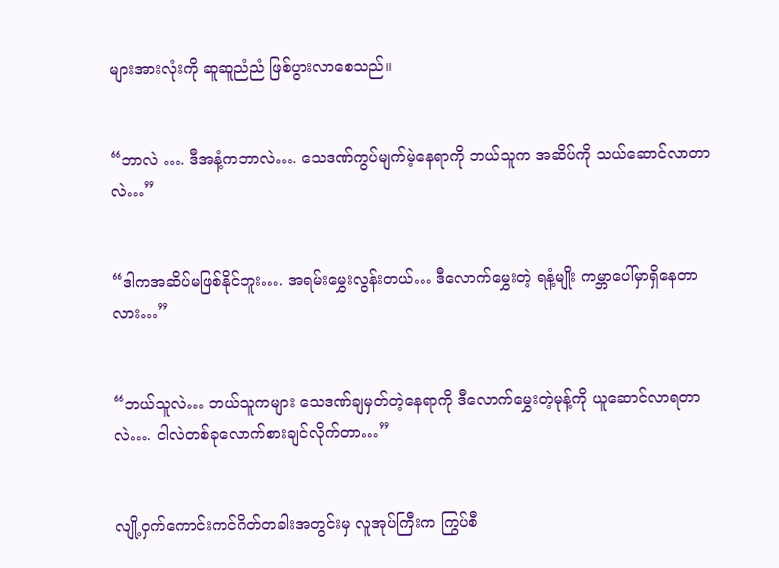များအားလုံးကို ဆူဆူညံညံ ဖြစ်ပွားလာစေသည်။


“ဘာလဲ …. ဒီအနံ့ကဘာလဲ…. သေဒဏ်ကွပ်မျက်မဲ့နေရာကို ဘယ်သူက အဆိပ်ကို သယ်ဆောင်လာတာလဲ…”


“ဒါကအဆိပ်မဖြစ်နိုင်ဘူး…. အရမ်းမွှေးလွန်းတယ်… ဒီလောက်မွှေးတဲ့ ရနံ့မျိုး ကမ္ဘာပေါ်မှာရှိနေတာလား…”


“ဘယ်သူလဲ… ဘယ်သူကများ သေဒဏ်ချမှတ်တဲ့နေရာကို ဒီလောက်မွှေးတဲ့မုန့်ကို ယူဆောင်လာရတာလဲ…. ငါလဲတစ်ခုလောက်စားချင်လိုက်တာ…”


လျို့ဝှက်ကောင်းကင်ဂိတ်တခါးအတွင်းမှ လူအုပ်ကြီးက ကြွပ်စီ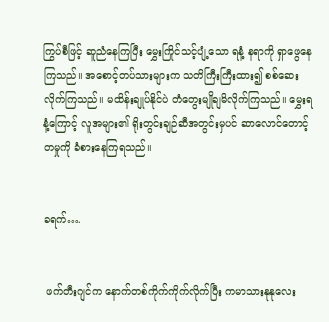ကြွပ်စီဖြင့် ဆူညံနေကြပြီး မွှေးကြိုင်သင့်ပျံ့သော ရနံ့ နရာကို ရှာဖွေနေကြသည်။ အစောင့်တပ်သားများက သတိကြီးကြီးထား၍ စစ်ဆေးလိုက်ကြသည်။ မထိန်းချုပ်နိုင်ပဲ တံတွေးမျိုချမိလိုက်ကြသည်။ မွှေးရနံ့ကြောင့် လူအများ၏ ရိုးတွင်းချဉ်ဆီအတွင်းမှပင် ဆာလောင်တောင့်တမှုကို ခံစားနေကြရသည်။


ခရက်….


 ဖက်တီးဂျင်က နောက်တစ်ကိုက်ကိုက်လိုက်ပြီး ကမာသားနုနုလေး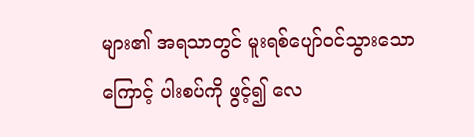များ၏ အရသာတွင် မူးရစ်ပျော်၀င်သွားသောကြောင့် ပါးစပ်ကို ဖွင့်၍ လေ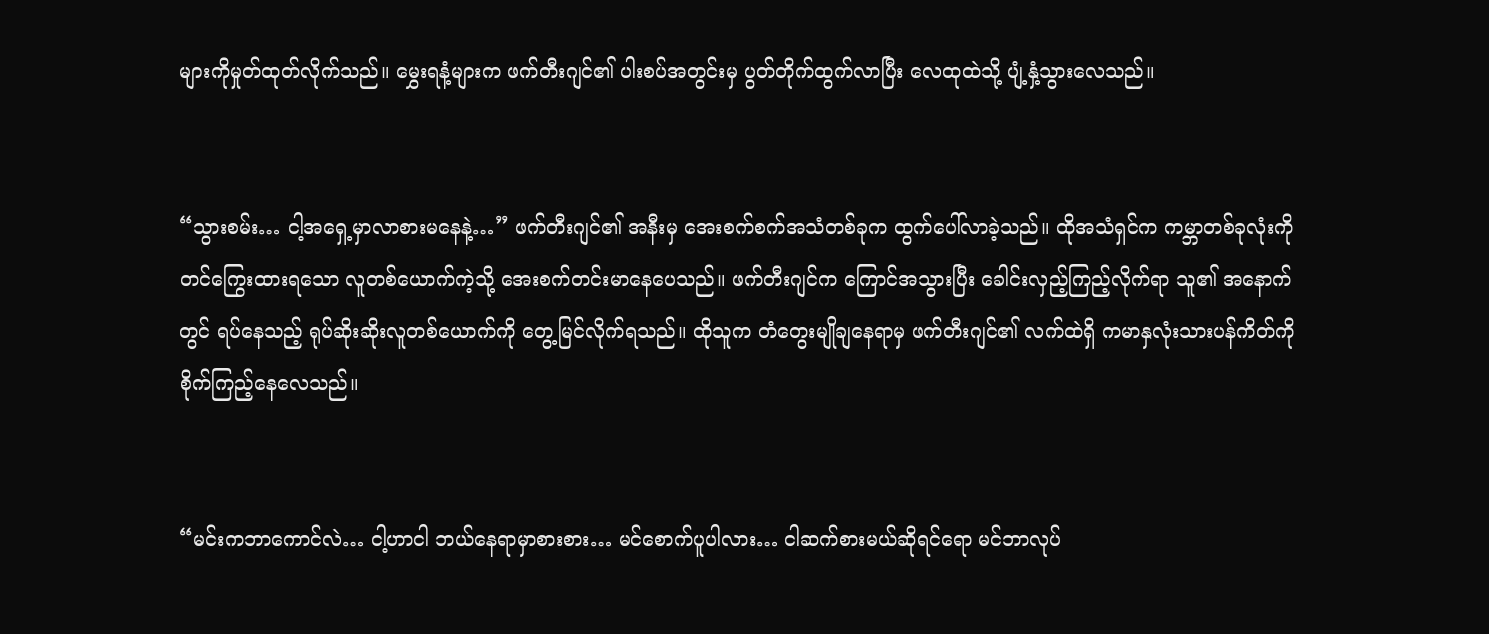များကိုမှုတ်ထုတ်လိုက်သည်။ မွှေးရနံ့များက ဖက်တီးဂျင်၏ ပါးစပ်အတွင်းမှ ပွတ်တိုက်ထွက်လာပြီး လေထုထဲသို့ ပျံ့နှံ့သွားလေသည်။


“သွားစမ်း… ငါ့အရှေ့မှာလာစားမနေနဲ့…” ဖက်တီးဂျင်၏ အနီးမှ အေးစက်စက်အသံတစ်ခုက ထွက်ပေါ်လာခဲ့သည်။ ထိုအသံရှင်က ကမ္ဘာတစ်ခုလုံးကို တင်ကြွေးထားရသော လူတစ်ယောက်ကဲ့သို့ အေးစက်တင်းမာနေပေသည်။ ဖက်တီးဂျင်က ကြောင်အသွားပြီး ခေါင်းလှည့်ကြည့်လိုက်ရာ သူ၏ အနောက်တွင် ရပ်နေသည့် ရုပ်ဆိုးဆိုးလူတစ်ယောက်ကို တွေ့မြင်လိုက်ရသည်။ ထိုသူက တံတွေးမျိုချနေရာမှ ဖက်တီးဂျင်၏ လက်ထဲရှိ ကမာနှလုံးသားပန်ကိတ်ကို စိုက်ကြည့်နေလေသည်။


“မင်းကဘာကောင်လဲ… ငါ့ဟာငါ ဘယ်နေရာမှာစားစား… မင်စောက်ပူပါလား… ငါဆက်စားမယ်ဆိုရင်ရော မင်ဘာလုပ်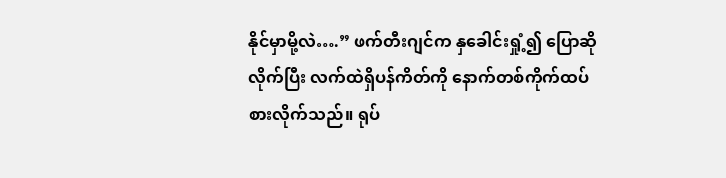နိုင်မှာမို့လဲ….” ဖက်တီးဂျင်က နှခေါင်းရှုံ့၍ ပြောဆိုလိုက်ပြီး လက်ထဲရှိပန်ကိတ်ကို နောက်တစ်ကိုက်ထပ်စားလိုက်သည်။ ရုပ်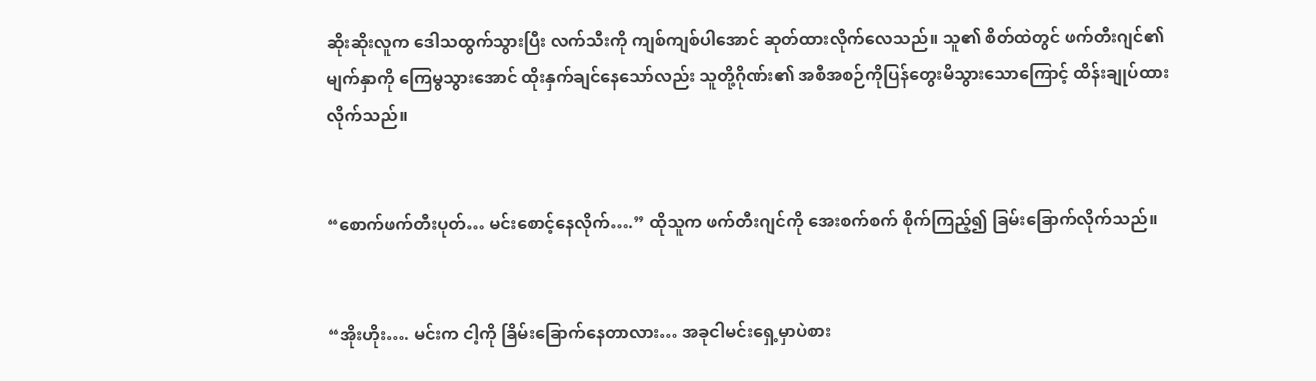ဆိုးဆိုးလူက ဒေါသထွက်သွားပြီး လက်သီးကို ကျစ်ကျစ်ပါအောင် ဆုတ်ထားလိုက်လေသည်။ သူ၏ စိတ်ထဲတွင် ဖက်တီးဂျင်၏ မျက်နှာကို ကြေမွသွားအောင် ထိုးနှက်ချင်နေသော်လည်း သူတို့ဂိုဏ်း၏ အစီအစဉ်ကိုပြန်တွေးမိသွားသောကြောင့် ထိန်းချုပ်ထားလိုက်သည်။


“စောက်ဖက်တီးပုတ်… မင်းစောင့်နေလိုက်….” ထိုသူက ဖက်တီးဂျင်ကို အေးစက်စက် စိုက်ကြည့်၍ ခြမ်းခြောက်လိုက်သည်။


“အိုးဟိုး…. မင်းက ငါ့ကို ခြိမ်းခြောက်နေတာလား… အခုငါမင်းရှေ့မှာပဲစား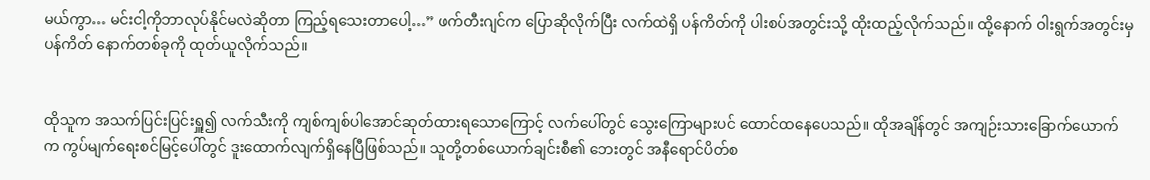မယ်ကွာ… မင်းငါ့ကိုဘာလုပ်နိုင်မလဲဆိုတာ ကြည့်ရသေးတာပေါ့…” ဖက်တီးဂျင်က ပြောဆိုလိုက်ပြီး လက်ထဲရှိ ပန်ကိတ်ကို ပါးစပ်အတွင်းသို့ ထိုးထည့်လိုက်သည်။ ထို့နောက် ဝါးရွက်အတွင်းမှ ပန်ကိတ် နောက်တစ်ခုကို ထုတ်ယူလိုက်သည်။


ထိုသူက အသက်ပြင်းပြင်းရှူ၍ လက်သီးကို ကျစ်ကျစ်ပါအောင်ဆုတ်ထားရသောကြောင့် လက်ပေါ်တွင် သွေးကြောများပင် ထောင်ထနေပေသည်။ ထိုအချိန်တွင် အကျဉ်းသားခြောက်ယောက်က ကွပ်မျက်ရေးစင်မြင့်ပေါ်တွင် ဒူးထောက်လျက်ရှိနေပြီဖြစ်သည်။ သူတို့တစ်ယောက်ချင်းစီ၏ ဘေးတွင် အနီရောင်ပိတ်စ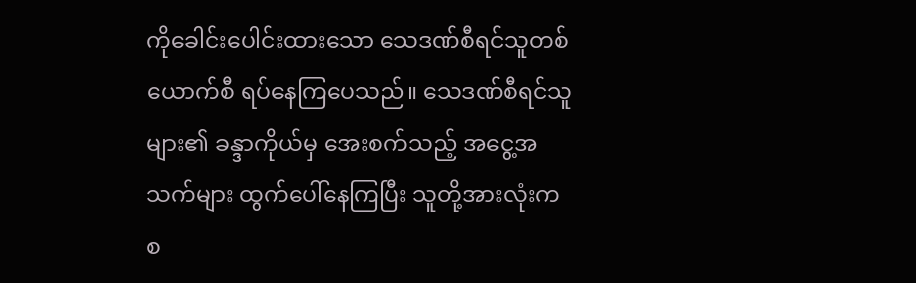ကိုခေါင်းပေါင်းထားသော သေဒဏ်စီရင်သူတစ်ယောက်စီ ရပ်နေကြပေသည်။ သေဒဏ်စီရင်သူများ၏ ခန္ဒာကိုယ်မှ အေးစက်သည့် အငွေ့အသက်များ ထွက်ပေါ်နေကြပြီး သူတို့အားလုံးက စ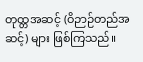တုထ္တအဆင့် (ဝိဉာဉ်တည်အဆင့်) များ ဖြစ်ကြသည်။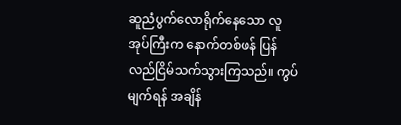ဆူညံပွက်လောရိုက်နေသော လူအုပ်ကြီးက နောက်တစ်ဖန် ပြန်လည်ငြိမ်သက်သွားကြသည်။ ကွပ်မျက်ရန် အချိန်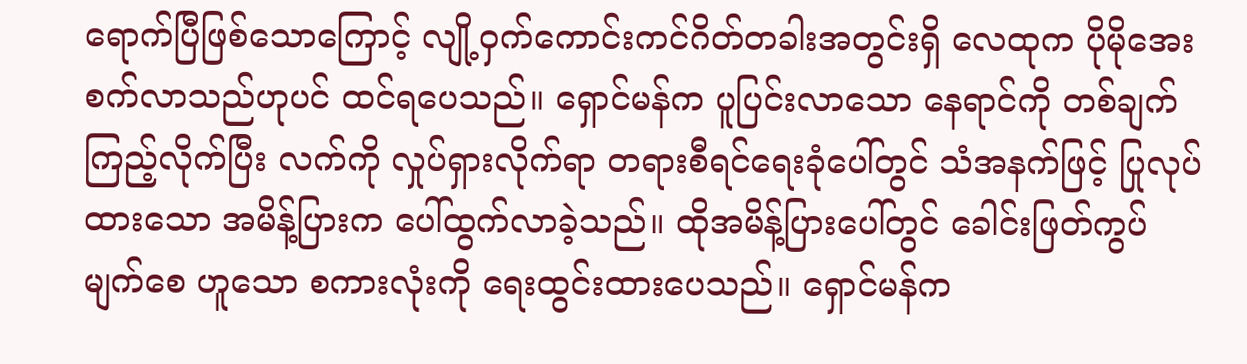ရောက်ပြီဖြစ်သောကြောင့် လျို့ဝှက်ကောင်းကင်ဂိတ်တခါးအတွင်းရှိ လေထုက ပိုမိုအေးစက်လာသည်ဟုပင် ထင်ရပေသည်။ ရှောင်မန်က ပူပြင်းလာသော နေရာင်ကို တစ်ချက်ကြည့်လိုက်ပြီး လက်ကို လှုပ်ရှားလိုက်ရာ တရားစီရင်ရေးခုံပေါ်တွင် သံအနက်ဖြင့် ပြုလုပ်ထားသော အမိန့်ပြားက ပေါ်ထွက်လာခဲ့သည်။ ထိုအမိန့်ပြားပေါ်တွင် ခေါင်းဖြတ်ကွပ်မျက်စေ ဟူသော စကားလုံးကို ရေးထွင်းထားပေသည်။ ရှောင်မန်က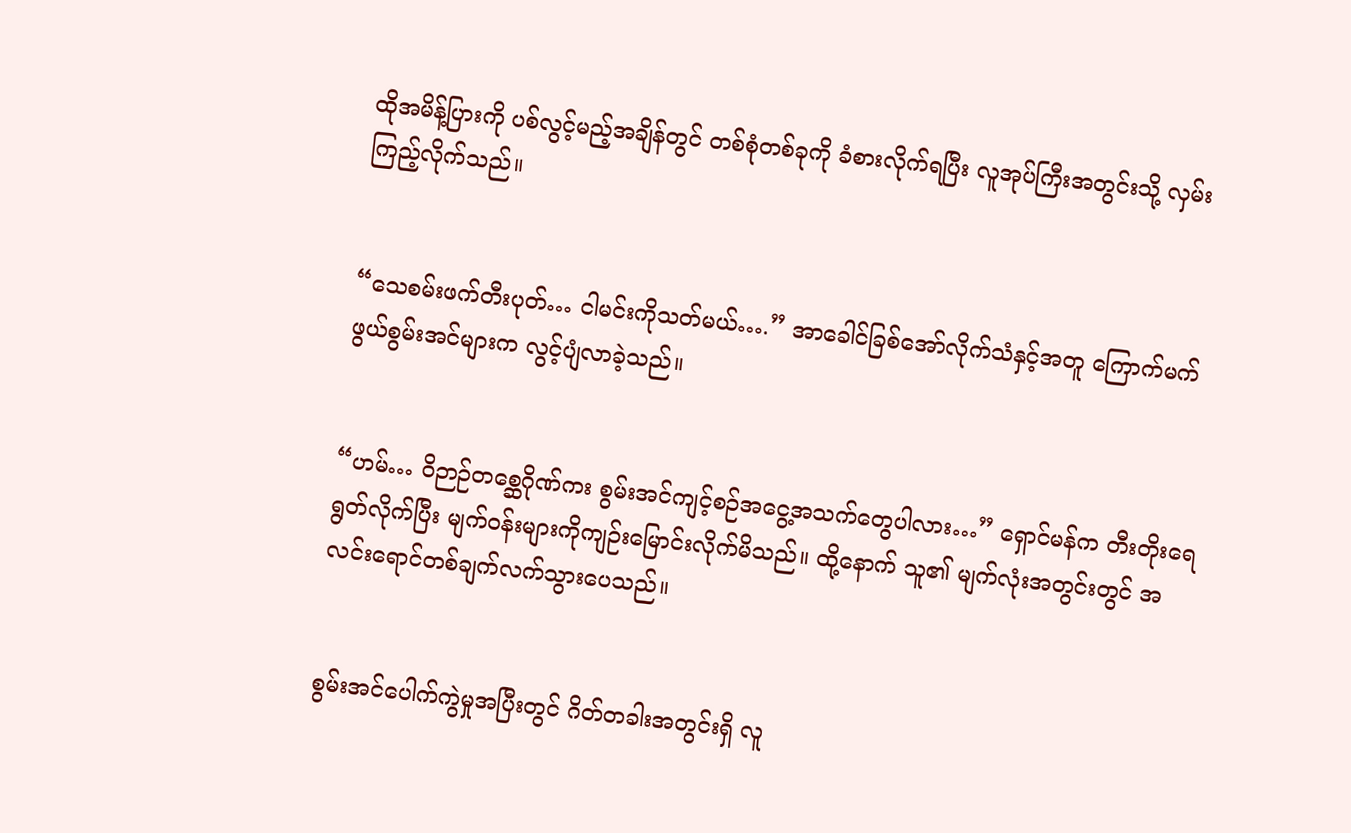ထိုအမိန့်ပြားကို ပစ်လွင့်မည့်အချိန်တွင် တစ်စုံတစ်ခုကို ခံစားလိုက်ရပြီး လူအုပ်ကြီးအတွင်းသို့ လှမ်းကြည့်လိုက်သည်။


“သေစမ်းဖက်တီးပုတ်… ငါမင်းကိုသတ်မယ်….” အာခေါင်ခြစ်အော်လိုက်သံနှင့်အတူ ကြောက်မက်ဖွယ်စွမ်းအင်များက လွင့်ပျံလာခဲ့သည်။


“ဟမ်… ဝိဉာဉ်တစ္ဆေဂိုဏ်ကး စွမ်းအင်ကျင့်စဉ်အငွေ့အသက်တွေပါလား…” ရှောင်မန်က တီးတိုးရေရွတ်လိုက်ပြီး မျက်၀န်းများကိုကျဉ်းမြောင်းလိုက်မိသည်။ ထို့နောက် သူ၏ မျက်လုံးအတွင်းတွင် အလင်းရောင်တစ်ချက်လက်သွားပေသည်။


စွမ်းအင်ပေါက်ကွဲမှုအပြီးတွင် ဂိတ်တခါးအတွင်းရှိ လူ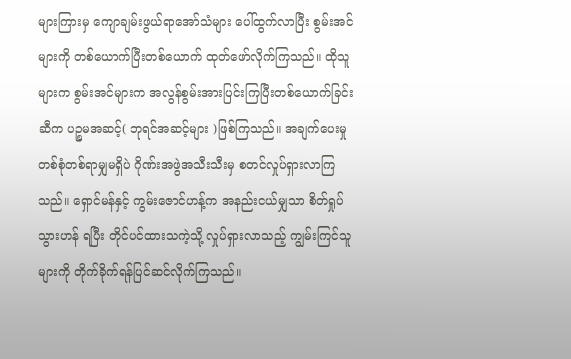များကြားမှ ကျောချမ်းဖွယ်ရာအော်သံများ ပေါ်ထွက်လာပြီး စွမ်းအင်များကို တစ်ယောက်ပြီးတစ်ယောက် ထုတ်ဖော်လိုက်ကြသည်။ ထိုသူများက စွမ်းအင်များက အလွန်စွမ်းအားပြင်းကြပြီးတစ်ယောက်ခြင်းဆီက ပဉ္စမအဆင့်( ဘုရင်အဆင့်များ )ဖြစ်ကြသည်။ အချက်ပေးမှုတစ်စုံတစ်ရာမျှမရှိပဲ ဂိုဏ်းအဖွဲအသီးသီးမှ စတင်လှုပ်ရှားလာကြသည်။ ရှောင်မန်နှင့် ကွမ်းဇောင်ဟန့်က အနည်းငယ်မျှသာ စိတ်ရှုပ်သွားဟန် ရပြီး တိုင်ပင်ထားသကဲ့သို့ လှုပ်ရှားလာသည့် ကျွမ်းကြင်သူများကို တိုက်ခိုက်ရန်ပြင်ဆင်လိုက်ကြသည်။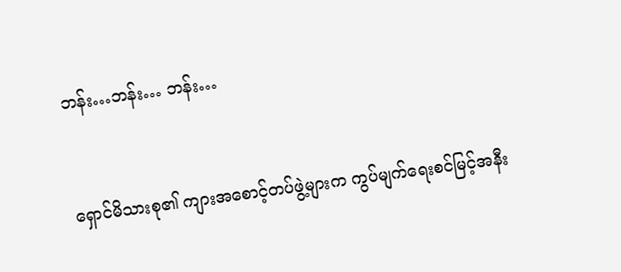ဘန်း…ဘန်း… ဘန်း…


ရှောင်မိသားစု၏ ကျားအစောင့်တပ်ဖွဲ့များက ကွပ်မျက်ရေးစင်မြင့်အနီး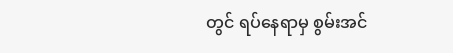တွင် ရပ်နေရာမှ စွမ်းအင်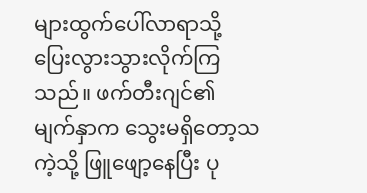များထွက်ပေါ်လာရာသို့ ပြေးလွားသွားလိုက်ကြသည်။ ဖက်တီးဂျင်၏ မျက်နှာက သွေးမရှိတော့သကဲ့သို့ ဖြူဖျော့နေပြီး ပု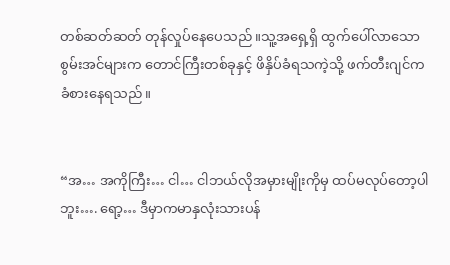တစ်ဆတ်ဆတ် တုန်လှုပ်နေပေသည်။သူ့အရှေ့ရှိ ထွက်ပေါ်လာသော စွမ်းအင်များက တောင်ကြီးတစ်ခုနှင့် ဖိနှိပ်ခံရသကဲ့သို့ ဖက်တီးဂျင်က ခံစားနေရသည်။


“အ… အကိုကြီး… ငါ… ငါဘယ်လိုအမှားမျိုးကိုမှ ထပ်မလုပ်တော့ပါဘူး…. ရော့… ဒီမှာကမာနှလုံးသားပန်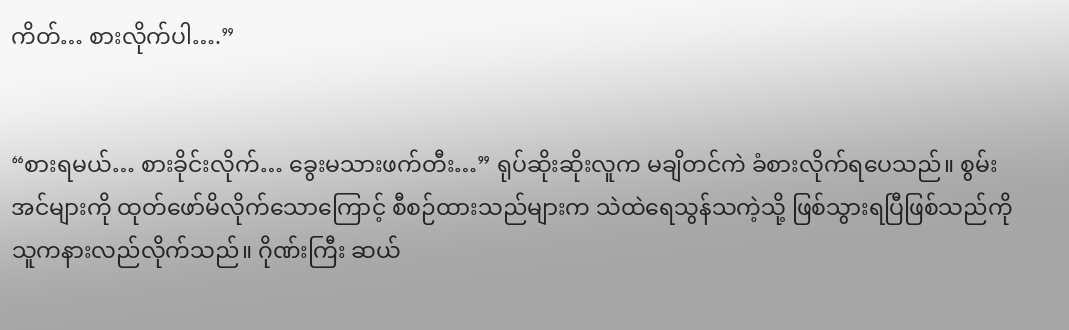ကိတ်… စားလိုက်ပါ….”


“စားရမယ်… စားခိုင်းလိုက်… ခွေးမသားဖက်တီး…” ရုပ်ဆိုးဆိုးလူက မချိတင်ကဲ ခံစားလိုက်ရပေသည်။ စွမ်းအင်များကို ထုတ်ဖော်မိလိုက်သောကြောင့် စီစဉ်ထားသည်များက သဲထဲရေသွန်သကဲ့သို့ ဖြစ်သွားရပြီဖြစ်သည်ကို သူကနားလည်လိုက်သည်။ ဂိုဏ်းကြီး ဆယ်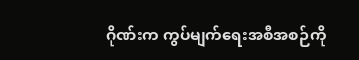ဂိုဏ်းက ကွပ်မျက်ရေးအစီအစဉ်ကို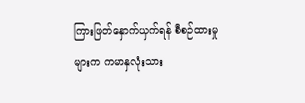ကြားဖြတ်နှောက်ယှက်ရန် စီစဉ်ထားမှုများက ကမာနှလုံးသား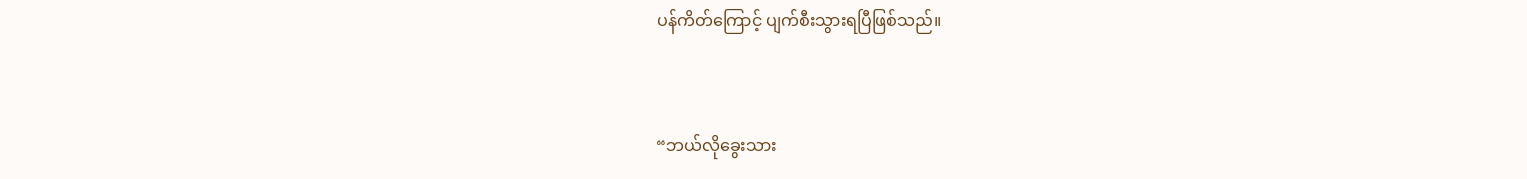ပန်ကိတ်ကြောင့် ပျက်စီးသွားရပြီဖြစ်သည်။


“ဘယ်လိုခွေးသား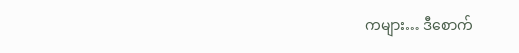ကများ… ဒီစောက်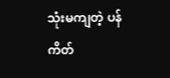သုံးမကျတဲ့ ပန်ကိတ်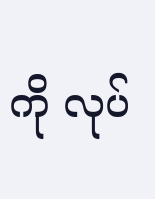ကို လုပ်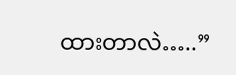ထားတာလဲ…..”